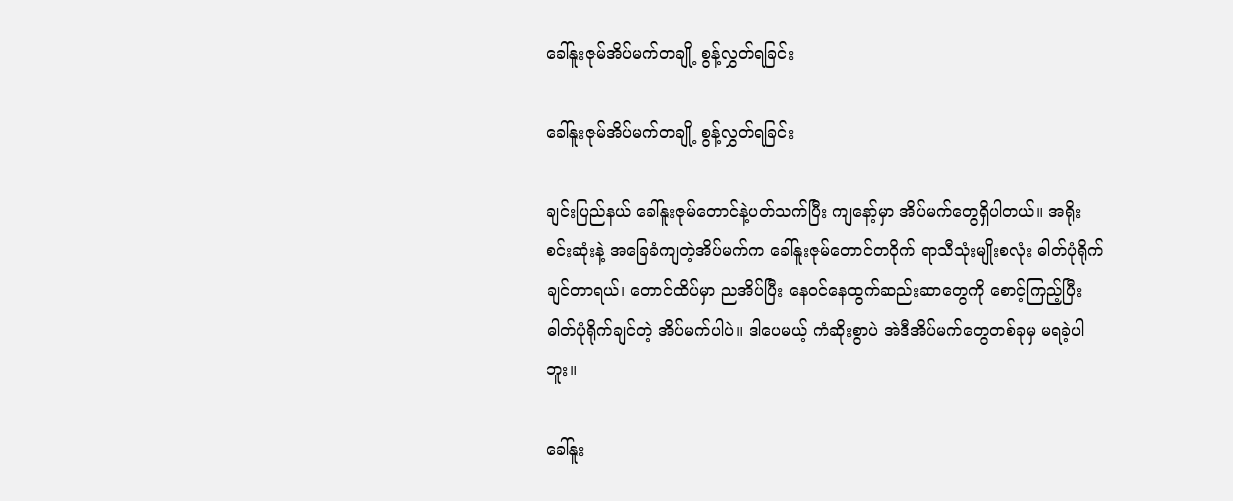ခေါ်နူးဇုမ်အိပ်မက်တချို့ စွန့်လွှတ်ရခြင်း

ခေါ်နူးဇုမ်အိပ်မက်တချို့ စွန့်လွှတ်ရခြင်း

ချင်းပြည်နယ် ခေါ်နူးဇုမ်တောင်နဲ့ပတ်သက်ပြီး ကျနော့်မှာ အိပ်မက်တွေရှိပါတယ်။ အရိုးစင်းဆုံးနဲ့ အခြေခံကျတဲ့အိပ်မက်က ခေါ်နူးဇုမ်တောင်တဝိုက် ရာသီသုံးမျိုးစလုံး ဓါတ်ပုံရိုက်ချင်တာရယ်၊ တောင်ထိပ်မှာ ညအိပ်ပြီး နေဝင်နေထွက်ဆည်းဆာတွေကို စောင့်ကြည့်ပြီး ဓါတ်ပုံရိုက်ချင်တဲ့ အိပ်မက်ပါပဲ။ ဒါပေမယ့် ကံဆိုးစွာပဲ အဲဒီအိပ်မက်တွေတစ်ခုမှ မရခဲ့ပါဘူး။

ခေါ်နူး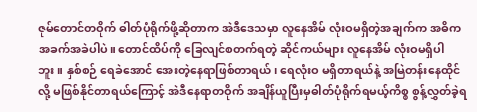ဇုမ်တောင်တဝိုက် ဓါတ်ပုံရိုက်ဖို့ဆိုတာက အဲဒီဒေသမှာ လူနေအိမ် လုံးဝမရှိတဲ့အချက်က အဓိကအခက်အခဲပါပဲ။ တောင်ထိပ်ကို ခြေလျင်စတက်ရတဲ့ ဆိုင်ကယ်များ လူနေအိမ် လုံးဝမရှိပါဘူး။ နှစ်စဉ် ရေခဲအောင် အေးတဲ့နေရာဖြစ်တာရယ်၊ ရေလုံးဝ မရှိတာရယ်နဲ့ အမြဲတန်းနေထိုင်လို့ မဖြစ်နိုင်တာရယ်ကြောင့် အဲဒီနေရာတဝိုက် အချိန်ယူပြီးမှဓါတ်ပုံရိုက်ရမယ့်ကိစ္စ စွန့်လွှတ်ခဲ့ရ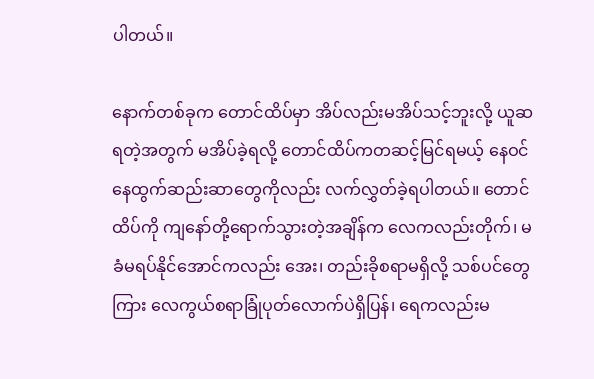ပါတယ်။

နောက်တစ်ခုက တောင်ထိပ်မှာ အိပ်လည်းမအိပ်သင့်ဘူးလို့ ယူဆရတဲ့အတွက် မအိပ်ခဲ့ရလို့ တောင်ထိပ်ကတဆင့်မြင်ရမယ့် နေဝင်နေထွက်ဆည်းဆာတွေကိုလည်း လက်လွှတ်ခဲ့ရပါတယ်။ တောင်ထိပ်ကို ကျနော်တို့ရောက်သွားတဲ့အချိန်က လေကလည်းတိုက်၊ မခံမရပ်နိုင်အောင်ကလည်း အေး၊ တည်းခိုစရာမရှိလို့ သစ်ပင်တွေကြား လေကွယ်စရာခြုံပုတ်လောက်ပဲရှိပြန်၊ ရေကလည်းမ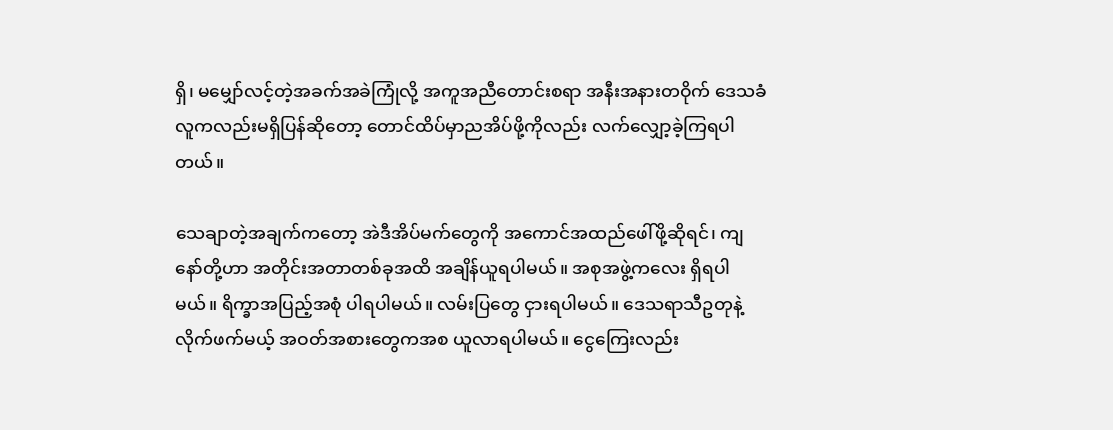ရှိ၊ မမျှော်လင့်တဲ့အခက်အခဲကြုံလို့ အကူအညီတောင်းစရာ အနီးအနားတဝိုက် ဒေသခံလူကလည်းမရှိပြန်ဆိုတော့ တောင်ထိပ်မှာညအိပ်ဖို့ကိုလည်း လက်လျှော့ခဲ့ကြရပါတယ်။

သေချာတဲ့အချက်ကတော့ အဲဒီအိပ်မက်တွေကို အကောင်အထည်ဖေါ်ဖို့ဆိုရင်၊ ကျနော်တို့ဟာ အတိုင်းအတာတစ်ခုအထိ အချိန်ယူရပါမယ်။ အစုအဖွဲ့ကလေး ရှိရပါမယ်။ ရိက္ခာအပြည့်အစုံ ပါရပါမယ်။ လမ်းပြတွေ ငှားရပါမယ်။ ဒေသရာသီဥတုနဲ့လိုက်ဖက်မယ့် အဝတ်အစားတွေကအစ ယူလာရပါမယ်။ ငွေကြေးလည်း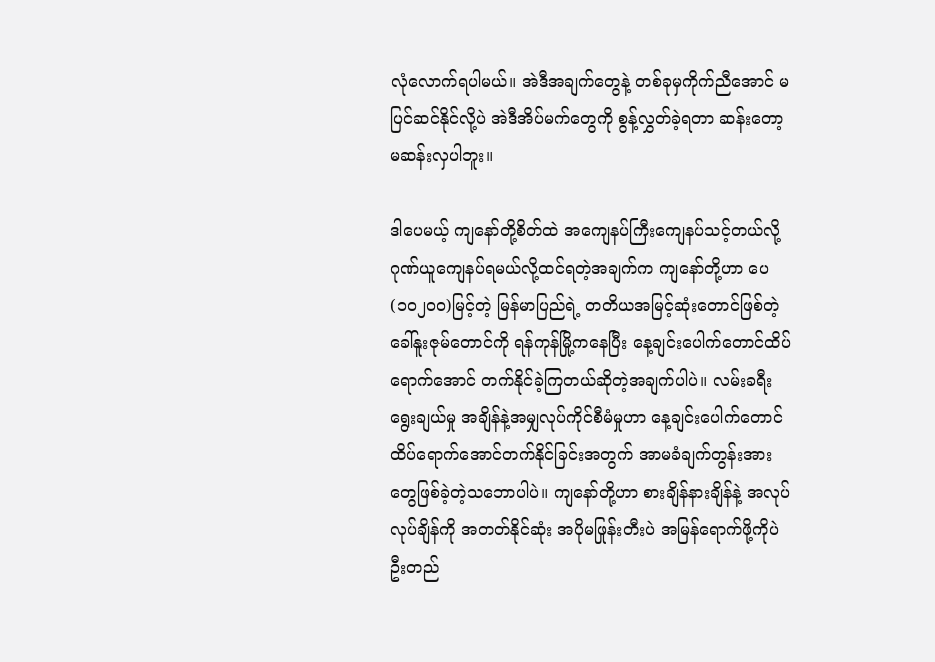လုံလောက်ရပါမယ်။ အဲဒီအချက်တွေနဲ့ တစ်ခုမှကိုက်ညီအောင် မပြင်ဆင်နိုင်လို့ပဲ အဲဒီအိပ်မက်တွေကို စွန့်လွှတ်ခဲ့ရတာ ဆန်းတော့ မဆန်းလှပါဘူး။

ဒါပေမယ့် ကျနော်တို့စိတ်ထဲ အကျေနပ်ကြီးကျေနပ်သင့်တယ်လို့ ဂုဏ်ယူကျေနပ်ရမယ်လို့ထင်ရတဲ့အချက်က ကျနော်တို့ဟာ ပေ(၁၀၂၀၀)မြင့်တဲ့ မြန်မာပြည်ရဲ့ တတိယအမြင့်ဆုံးတောင်ဖြစ်တဲ့ ခေါ်နူးဇုမ်တောင်ကို ရန်ကုန်မြို့ကနေပြီး နေ့ချင်းပေါက်တောင်ထိပ်ရောက်အောင် တက်နိုင်ခဲ့ကြတယ်ဆိုတဲ့အချက်ပါပဲ။ လမ်းခရီးရွေးချယ်မှု အချိန်နဲ့အမျှလုပ်ကိုင်စီမံမှုဟာ နေ့ချင်းပေါက်တောင်ထိပ်ရောက်အောင်တက်နိုင်ခြင်းအတွက် အာမခံချက်တွန်းအားတွေဖြစ်ခဲ့တဲ့သဘောပါပဲ။ ကျနော်တို့ဟာ စားချိန်နားချိန်နဲ့ အလုပ်လုပ်ချိန်ကို အတတ်နိုင်ဆုံး အပိုမဖြုန်းတီးပဲ အမြန်ရောက်ဖို့ကိုပဲ ဦးတည်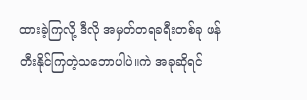ထားခဲ့ကြလို့ ဒီလို အမှတ်တရခရီးတစ်ခု ဖန်တီးနိုင်ကြတဲ့သဘောပါပဲ။ကဲ အခုဆိုရင်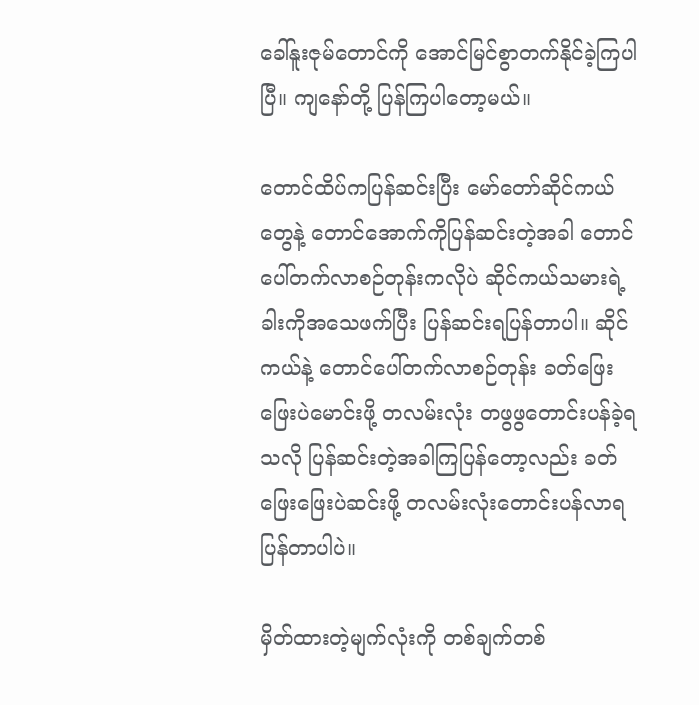ခေါ်နူးဇုမ်တောင်ကို အောင်မြင်စွာတက်နိုင်ခဲ့ကြပါပြီ။ ကျနော်တို့ ပြန်ကြပါတော့မယ်။

တောင်ထိပ်ကပြန်ဆင်းပြီး မော်တော်ဆိုင်ကယ်တွေနဲ့ တောင်အောက်ကိုပြန်ဆင်းတဲ့အခါ တောင်ပေါ်တက်လာစဉ်တုန်းကလိုပဲ ဆိုင်ကယ်သမားရဲ့ခါးကိုအသေဖက်ပြီး ပြန်ဆင်းရပြန်တာပါ။ ဆိုင်ကယ်နဲ့ တောင်ပေါ်တက်လာစဉ်တုန်း ခတ်ဖြေးဖြေးပဲမောင်းဖို့ တလမ်းလုံး တဖွဖွတောင်းပန်ခဲ့ရသလို ပြန်ဆင်းတဲ့အခါကြပြန်တော့လည်း ခတ်ဖြေးဖြေးပဲဆင်းဖို့ တလမ်းလုံးတောင်းပန်လာရပြန်တာပါပဲ။

မှိတ်ထားတဲ့မျက်လုံးကို တစ်ချက်တစ်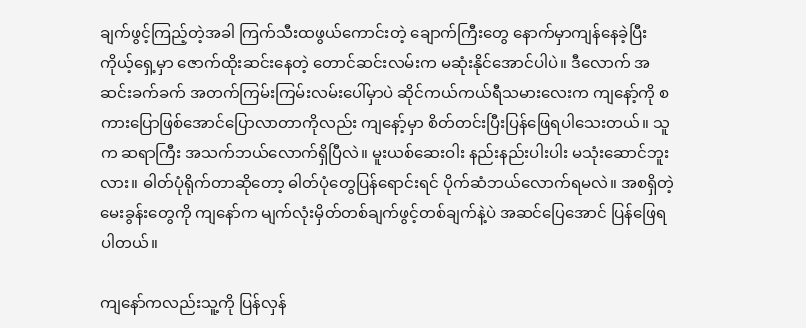ချက်ဖွင့်ကြည့်တဲ့အခါ ကြက်သီးထဖွယ်ကောင်းတဲ့ ချောက်ကြီးတွေ နောက်မှာကျန်နေခဲ့ပြီး ကိုယ့်ရှေ့မှာ ဇောက်ထိုးဆင်းနေတဲ့ တောင်ဆင်းလမ်းက မဆုံးနိုင်အောင်ပါပဲ။ ဒီလောက် အဆင်းခက်ခက် အတက်ကြမ်းကြမ်းလမ်းပေါ်မှာပဲ ဆိုင်ကယ်ကယ်ရီသမားလေးက ကျနော့်ကို စကားပြောဖြစ်အောင်ပြောလာတာကိုလည်း ကျနော့်မှာ စိတ်တင်းပြီးပြန်ဖြေရပါသေးတယ်။ သူက ဆရာကြီး အသက်ဘယ်လောက်ရှိပြီလဲ။ မူးယစ်ဆေးဝါး နည်းနည်းပါးပါး မသုံးဆောင်ဘူးလား။ ဓါတ်ပုံရိုက်တာဆိုတော့ ဓါတ်ပုံတွေပြန်ရောင်းရင် ပိုက်ဆံဘယ်လောက်ရမလဲ။ အစရှိတဲ့မေးခွန်းတွေကို ကျနော်က မျက်လုံးမှိတ်တစ်ချက်ဖွင့်တစ်ချက်နဲ့ပဲ အဆင်ပြေအောင် ပြန်ဖြေရပါတယ်။

ကျနော်ကလည်းသူ့ကို ပြန်လှန်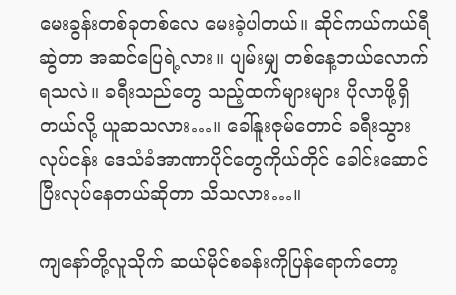မေးခွန်းတစ်ခုတစ်လေ မေးခဲ့ပါတယ်။ ဆိုင်ကယ်ကယ်ရီဆွဲတာ အဆင်ပြေရဲ့လား။ ပျမ်းမျှ တစ်နေ့ဘယ်လောက်ရသလဲ။ ခရီးသည်တွေ သည့်ထက်များများ ပိုလာဖို့ရှိတယ်လို့ ယူဆသလား…။ ခေါ်နူးဇုမ်တောင် ခရီးသွားလုပ်ငန်း ဒေသံခံအာဏာပိုင်တွေကိုယ်တိုင် ခေါင်းဆောင်ပြီးလုပ်နေတယ်ဆိုတာ သိသလား…။

ကျနော်တို့လူသိုက် ဆယ်မိုင်စခန်းကိုပြန်ရောက်တော့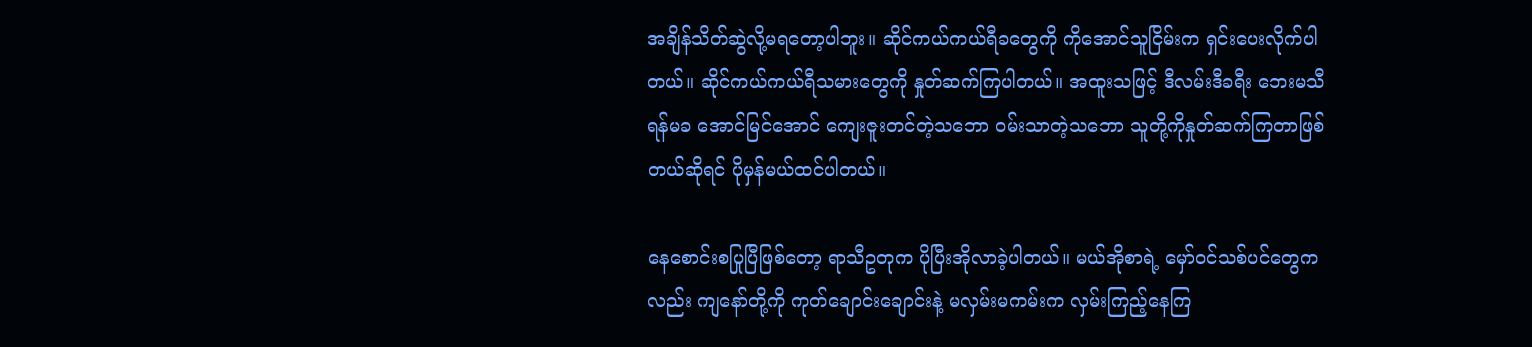အချိန်သိတ်ဆွဲလို့မရတော့ပါဘူး။ ဆိုင်ကယ်ကယ်ရီခတွေကို ကိုအောင်သူငြိမ်းက ရှင်းပေးလိုက်ပါတယ်။ ဆိုင်ကယ်ကယ်ရီသမားတွေကို နှုတ်ဆက်ကြပါတယ်။ အထူးသဖြင့် ဒီလမ်းဒီခရီး ဘေးမသီရန်မခ အောင်မြင်အောင် ကျေးဇူးတင်တဲ့သဘော ဝမ်းသာတဲ့သဘော သူတို့ကိုနှုတ်ဆက်ကြတာဖြစ်တယ်ဆိုရင် ပိုမှန်မယ်ထင်ပါတယ်။

နေစောင်းစပြုပြီဖြစ်တော့ ရာသီဥတုက ပိုပြီးအိုလာခဲ့ပါတယ်။ မယ်အိုစာရဲ့ မှော်ဝင်သစ်ပင်တွေကလည်း ကျနော်တို့ကို ကုတ်ချောင်းချောင်းနဲ့ မလှမ်းမကမ်းက လှမ်းကြည့်နေကြ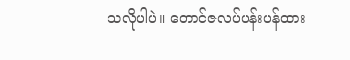သလိုပါပဲ။ တောင်ဇလပ်ပန်းပန်ထား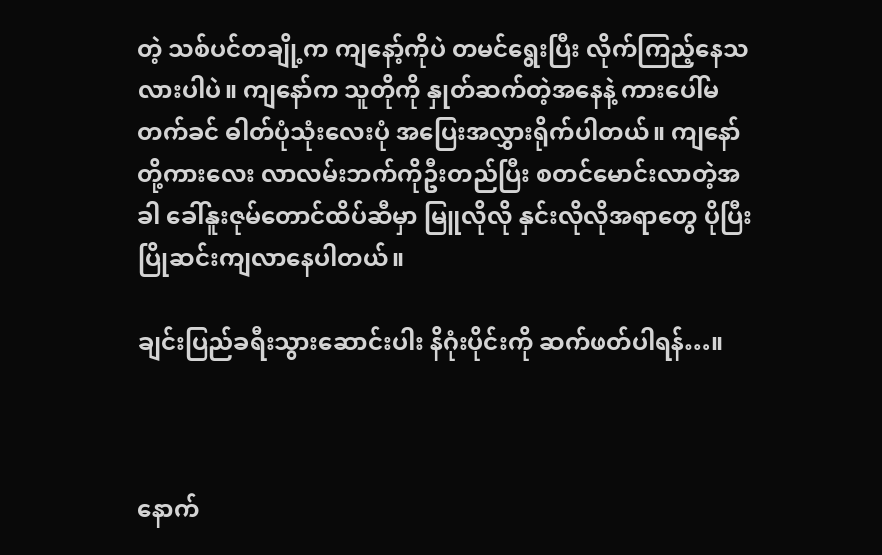တဲ့ သစ်ပင်တချို့က ကျနော့်ကိုပဲ တမင်ရွေးပြီး လိုက်ကြည့်နေသလားပါပဲ။ ကျနော်က သူတိုကို နှုတ်ဆက်တဲ့အနေနဲ့ ကားပေါ်မတက်ခင် ဓါတ်ပုံသုံးလေးပုံ အပြေးအလွှားရိုက်ပါတယ်။ ကျနော်တို့ကားလေး လာလမ်းဘက်ကိုဦးတည်ပြီး စတင်မောင်းလာတဲ့အခါ ခေါ်နူးဇုမ်တောင်ထိပ်ဆီမှာ မြူလိုလို နှင်းလိုလိုအရာတွေ ပိုပြီး ပြိုဆင်းကျလာနေပါတယ်။

ချင်းပြည်ခရီးသွားဆောင်းပါး နိဂုံးပိုင်းကို ဆက်ဖတ်ပါရန်…။



နောက်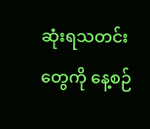ဆုံးရသတင်းတွေကို နေ့စဉ်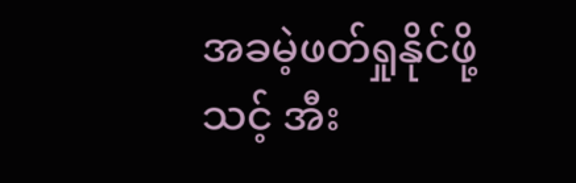အခမဲ့ဖတ်ရှုနိုင်ဖို့ သင့် အီး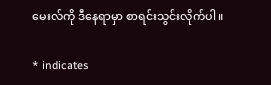မေးလ်ကို ဒီနေရာမှာ စာရင်းသွင်းလိုက်ပါ။

* indicates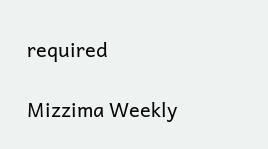required

Mizzima Weekly